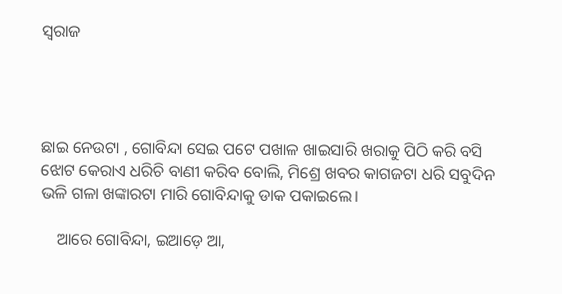ସ୍ବରାଜ




ଛାଇ ନେଉଟା , ଗୋବିନ୍ଦା ସେଇ ପଟେ ପଖାଳ ଖାଇସାରି ଖରାକୁ ପିଠି କରି ବସି ଝୋଟ କେରାଏ ଧରିଚି ବାଣୀ କରିବ ବୋଲି, ମିଶ୍ରେ ଖବର କାଗଜଟା ଧରି ସବୁଦିନ ଭଳି ଗଳା ଖଙ୍କାରଟା ମାରି ଗୋବିନ୍ଦାକୁ ଡାକ ପକାଇଲେ।

    ଆରେ ଗୋବିନ୍ଦା, ଇଆଡ଼େ ଆ,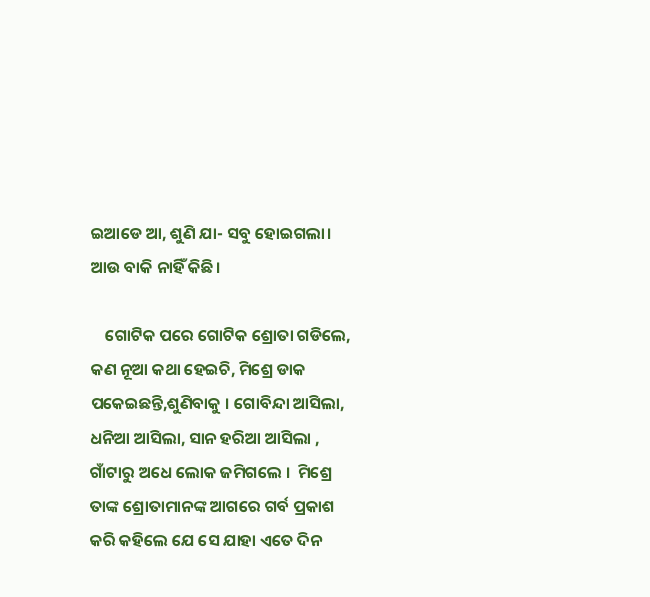ଇଆଡେ ଆ, ଶୁଣି ଯା- ସବୁ ହୋଇଗଲା। ଆଉ ବାକି ନାହିଁ କିଛି।

    ଗୋଟିକ ପରେ ଗୋଟିକ ଶ୍ରୋତା ଗଡିଲେ, କଣ ନୂଆ କଥା ହେଇଚି, ମିଶ୍ରେ ଡାକ ପକେଇଛନ୍ତି,ଶୁଣିବାକୁ । ଗୋବିନ୍ଦା ଆସିଲା, ଧନିଆ ଆସିଲା, ସାନ ହରିଆ ଆସିଲା , ଗାଁଟାରୁ ଅଧେ ଲୋକ ଜମିଗଲେ ।  ମିଶ୍ରେ ତାଙ୍କ ଶ୍ରୋତାମାନଙ୍କ ଆଗରେ ଗର୍ବ ପ୍ରକାଶ କରି କହିଲେ ଯେ ସେ ଯାହା ଏତେ ଦିନ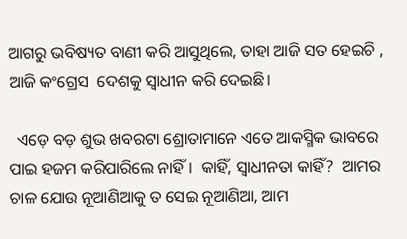ଆଗରୁ ଭବିଷ୍ୟତ ବାଣୀ କରି ଆସୁଥିଲେ, ତାହା ଆଜି ସତ ହେଇଚି , ଆଜି କଂଗ୍ରେସ  ଦେଶକୁ ସ୍ବାଧୀନ କରି ଦେଇଛି।

  ଏଡ଼େ ବଡ଼ ଶୁଭ ଖବରଟା ଶ୍ରୋତାମାନେ ଏତେ ଆକସ୍ମିକ ଭାବରେ ପାଇ ହଜମ କରିପାରିଲେ ନାହିଁ।  କାହିଁ, ସ୍ବାଧୀନତା କାହିଁ?  ଆମର ଚାଳ ଯୋଉ ନୂଆଣିଆକୁ ତ ସେଇ ନୂଆଣିଆ, ଆମ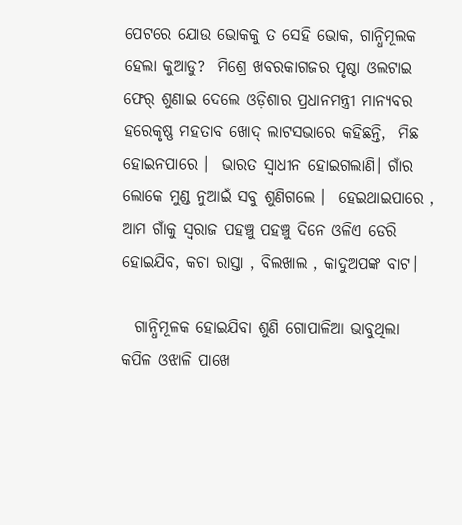ପେଟରେ ଯୋଉ ଭୋକକୁ ତ ସେହି ଭୋକ, ଗାନ୍ଧିମୂଲକ ହେଲା କୁଆଡୁ?  ମିଶ୍ରେ ଖବରକାଗଜର ପୃଷ୍ଠା ଓଲଟାଇ ଫେର୍‌ ଶୁଣାଇ ଦେଲେ ଓଡ଼ିଶାର ପ୍ରଧାନମନ୍ତ୍ରୀ ମାନ୍ୟବର ହରେକୃଷ୍ଣ ମହତାବ ଖୋଦ୍‌ ଲାଟସଭାରେ କହିଛନ୍ତି,  ମିଛ ହୋଇନପାରେ ।  ଭାରତ ସ୍ବାଧୀନ ହୋଇଗଲାଣି। ଗାଁର ଲୋକେ ମୁଣ୍ଡ ନୁଆଇଁ ସବୁ ଶୁଣିଗଲେ ।  ହେଇଥାଇପାରେ , ଆମ ଗାଁକୁ ସ୍ବରାଜ ପହଞ୍ଚୁ ପହଞ୍ଚୁ ଦିନେ ଓଳିଏ ଡେରି ହୋଇଯିବ, କଚା ରାସ୍ତା , ବିଲଖାଲ , କାଦୁଅପଙ୍କ ବାଟ।

  ଗାନ୍ଧିମୂଳକ ହୋଇଯିବା ଶୁଣି ଗୋପାଳିଆ ଭାବୁଥିଲା କପିଳ ଓଝାଳି ପାଖେ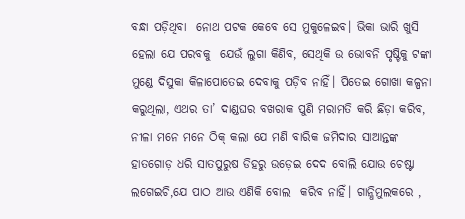ବନ୍ଧା ପଡ଼ିଥିବା  ନୋଥ ପଟକ କେବେ ସେ ମୁକୁଳେଇବ। ଭିକା ଭାରି ଖୁସି ହେଲା ଯେ ପରବକୁ  ଯେଉଁ ଲୁଗା କିଣିବ, ସେଥିକି ଉ ଭୋବନି ପୃଷ୍ଟିକୁ ଟଙ୍କା ମୁଣ୍ଡେ ଦିସୁକା କିଳାପୋତେଇ ଦେବାକୁ ପଡ଼ିବ ନାହିଁ। ପିତେଇ ଗୋଖା କଳ୍ପନା କରୁଥିଲା, ଏଥର ତା’ ଦାଣ୍ଡଘର ବଖରାକ ପୁଣି ମରାମତି କରି ଛିଡ଼ା କରିବ,  ନୀଳା ମନେ ମନେ ଠିକ୍‌ କଲା ଯେ ମଣି ବାରିକ ଜମିଦାର ସାଆନ୍ତଙ୍କ ହାତଗୋଡ଼ ଧରି ସାତପୁରୁଷ ଡିହରୁ ଉଡ଼େଇ ଦେଦ ବୋଲି ଯୋଉ ଚେଷ୍ଟା ଲଗେଇଚି,ଯେ ପାଠ ଆଉ ଏଣିକି ବୋଲ  କରିବ ନାହିଁ। ଗାନ୍ଧିମୁଲକରେ ,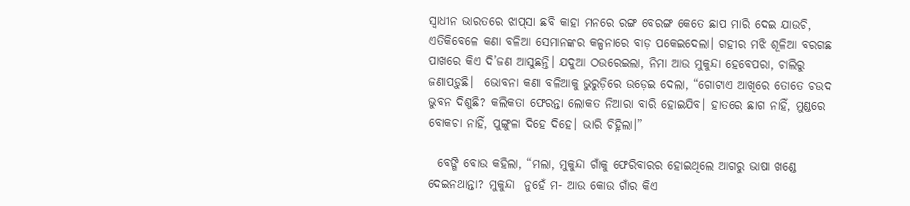ସ୍ବାଧୀନ ଭାରତରେ ଝାପ୍‌ସା ଛବି କାହା ମନରେ ରଙ୍ଗ ବେରଙ୍ଗ କେତେ ଛାପ ମାରି ଦେଇ ଯାଉଚି, ଏତିକିବେଳେ କଣା ବଳିଆ ସେମାନଙ୍କର କଳ୍ପନାରେ ବାଡ଼ ପକେଇଦେଲା। ଗହୀର ମଝି ଶୂଳିଆ ବରଗଛ ପାଖରେ କିଏ ଦି’ଜଣ ଆସୁଛନ୍ତି। ଯଦୁଆ ଠଉରେଇଲା, ନିମା ଆଉ ମୁକୁନ୍ଦା ହେବେପରା, ଚାଲିରୁ ଜଣାପଡ଼ୁଛି।  ଭୋବନା କଣା ବଳିଆକୁ ଭୁରୁଡ଼ିରେ ଉଡ଼େଇ ଦେଲା, “ଗୋଟାଏ ଆଖିରେ ତୋତେ ଚଉଦ ଭୁବନ ଦିଶୁଛି? କଲିକତା ଫେରନ୍ତା ଲୋକତ ନିଆରା ବାରି ହୋଇଯିବ। ହାତରେ ଛାଗ ନାହିଁ, ମୁଣ୍ଡରେ ବୋକଚା ନାହିଁ, ପୁଙ୍ଗୁଳା ଦିହେ ଦିହେ। ଭାରି ଚିହ୍ନିଲା।”

  ବେଙ୍ଗି ବୋଉ କହିଲା, “ମଲା, ମୁକୁନ୍ଦା ଗାଁକୁ ଫେରିବାରର ହୋଇଥିଲେ ଆଗରୁ ଭାଷା ଖଣ୍ଡେ ଦେଇନଥାନ୍ତା? ମୁକୁନ୍ଦା  ନୁହେଁ ମ- ଆଉ କୋଉ ଗାଁର କିଏ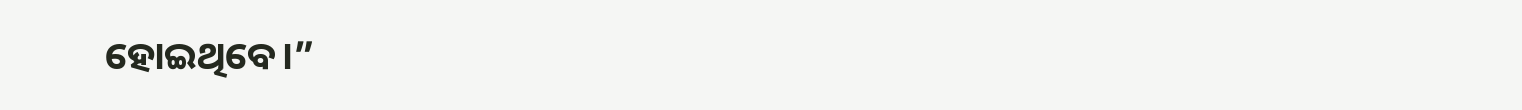ହୋଇଥିବେ।”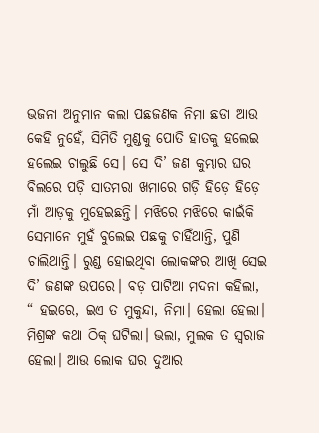ଭଜନା ଅନୁମାନ କଲା ପଛଜଣକ ନିମା ଛଡା ଆଉ କେହି ନୁହେଁ, ସିମିତି ମୁଣ୍ଡକୁ ପୋତି ହାତକୁ ହଲେଇ ହଲେଇ ଚାଲୁଛି ସେ। ସେ ଦି’ ଜଣ କୁମ୍ଭାର ଘର ବିଲରେ ପଡ଼ି ସାତମରା ଖମାରେ ଗଡ଼ି ହିଡ଼େ ହିଡ଼େ ମାଁ ଆଡ଼କୁ ମୁହେଇଛନ୍ତି। ମଝିରେ ମଝିରେ କାଇଁକି ସେମାନେ ମୁହଁ ବୁଲେଇ ପଛକୁ ଚାହିଁଥାନ୍ତି, ପୁଣି ଚାଲିଥାନ୍ତି। ରୁଣ୍ଡ ହୋଇଥିବା ଲୋକଙ୍କର ଆଖି ସେଇ ଦି’ ଜଣଙ୍କ ଉପରେ। ବଡ଼ ପାଟିଆ ମଦନା କହିଲା, “ ହଇରେ, ଇଏ ତ ମୁକୁନ୍ଦା, ନିମା। ହେଲା ହେଲା। ମିଶ୍ରଙ୍କ କଥା ଠିକ୍‌ ଘଟିଲା। ଭଲା, ମୁଲକ ତ ସ୍ବରାଜ  ହେଲା। ଆଉ ଲୋକ ଘର ଦୁଆର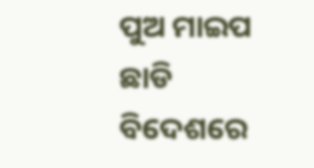ପୁଅ ମାଇପ ଛାଡି ବିଦେଶରେ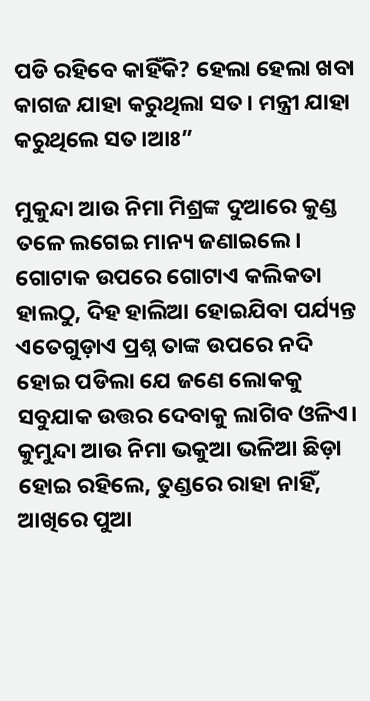ପଡି ରହିବେ କାହିଁକି? ହେଲା ହେଲା ଖବା କାଗଜ ଯାହା କରୁଥିଲା ସତ। ମନ୍ତ୍ରୀ ଯାହା କରୁଥିଲେ ସତ।ଆଃ”

ମୁକୁନ୍ଦା ଆଉ ନିମା ମିଶ୍ରଙ୍କ ଦୁଆରେ କୁଣ୍ଡ ତଳେ ଲଗେଇ ମାନ୍ୟ ଜଣାଇଲେ। ଗୋଟାକ ଉପରେ ଗୋଟାଏ କଲିକତା ହାଲଠୁ, ଦିହ ହାଲିଆ ହୋଇଯିବା ପର୍ଯ୍ୟନ୍ତ ଏତେଗୁଡ଼ାଏ ପ୍ରଶ୍ନ ତାଙ୍କ ଉପରେ ନଦି ହୋଇ ପଡିଲା ଯେ ଜଣେ ଲୋକକୁ ସବୁଯାକ ଉତ୍ତର ଦେବାକୁ ଲାଗିବ ଓଳିଏ। କୁମୁନ୍ଦା ଆଉ ନିମା ଭକୁଆ ଭଳିଆ ଛିଡ଼ା ହୋଇ ରହିଲେ, ତୁଣ୍ଡରେ ରାହା ନାହିଁ, ଆଖିରେ ପୁଆ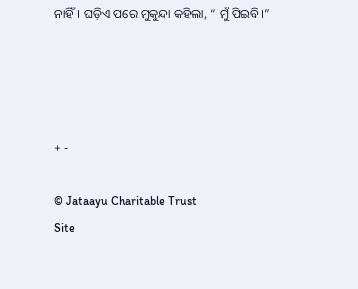ନାହିଁ। ଘଡ଼ିଏ ପରେ ମୁକୁନ୍ଦା କହିଲା, “ ମୁଁ ପିଇବି।”




+ -

© Jataayu Charitable Trust
Site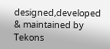designed,developed & maintained by Tekons